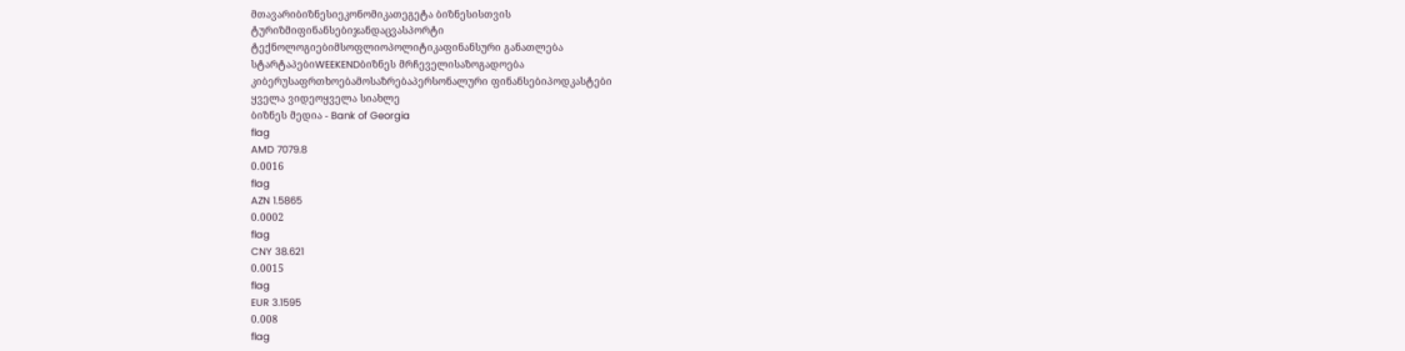მთავარიბიზნესიეკონომიკათეგეტა ბიზნესისთვის
ტურიზმიფინანსებიჯანდაცვასპორტი
ტექნოლოგიებიმსოფლიოპოლიტიკაფინანსური განათლება
სტარტაპებიWEEKENDბიზნეს მრჩეველისაზოგადოება
კიბერუსაფრთხოებამოსაზრებაპერსონალური ფინანსებიპოდკასტები
ყველა ვიდეოყველა სიახლე
ბიზნეს მედია - Bank of Georgia
flag
AMD 7079.8
0.0016
flag
AZN 1.5865
0.0002
flag
CNY 38.621
0.0015
flag
EUR 3.1595
0.008
flag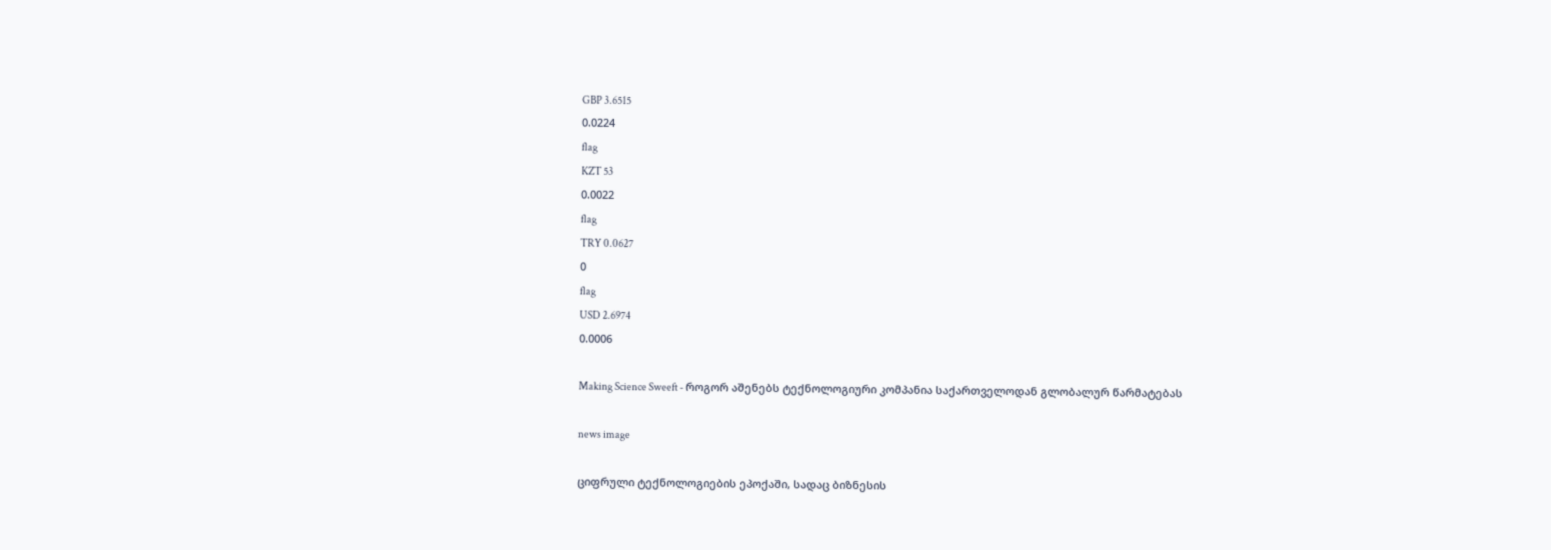GBP 3.6515
0.0224
flag
KZT 53
0.0022
flag
TRY 0.0627
0
flag
USD 2.6974
0.0006

Making Science Sweeft - როგორ აშენებს ტექნოლოგიური კომპანია საქართველოდან გლობალურ წარმატებას

news image

ციფრული ტექნოლოგიების ეპოქაში, სადაც ბიზნესის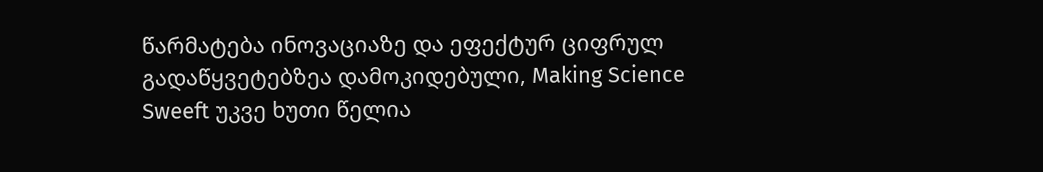წარმატება ინოვაციაზე და ეფექტურ ციფრულ გადაწყვეტებზეა დამოკიდებული, Making Science Sweeft უკვე ხუთი წელია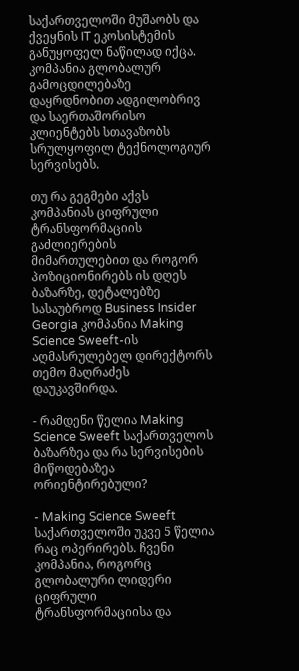საქართველოში მუშაობს და ქვეყნის IT ეკოსისტემის განუყოფელ ნაწილად იქცა. კომპანია გლობალურ გამოცდილებაზე დაყრდნობით ადგილობრივ და საერთაშორისო კლიენტებს სთავაზობს სრულყოფილ ტექნოლოგიურ სერვისებს.

თუ რა გეგმები აქვს კომპანიას ციფრული ტრანსფორმაციის გაძლიერების მიმართულებით და როგორ პოზიციონირებს ის დღეს ბაზარზე, დეტალებზე სასაუბროდ Business Insider Georgia კომპანია Making Science Sweeft-ის აღმასრულებელ დირექტორს თემო მაღრაძეს დაუკავშირდა.

- რამდენი წელია Making Science Sweeft საქართველოს ბაზარზეა და რა სერვისების მიწოდებაზეა ორიენტირებული?

- Making Science Sweeft საქართველოში უკვე 5 წელია რაც ოპერირებს. ჩვენი კომპანია, როგორც გლობალური ლიდერი ციფრული ტრანსფორმაციისა და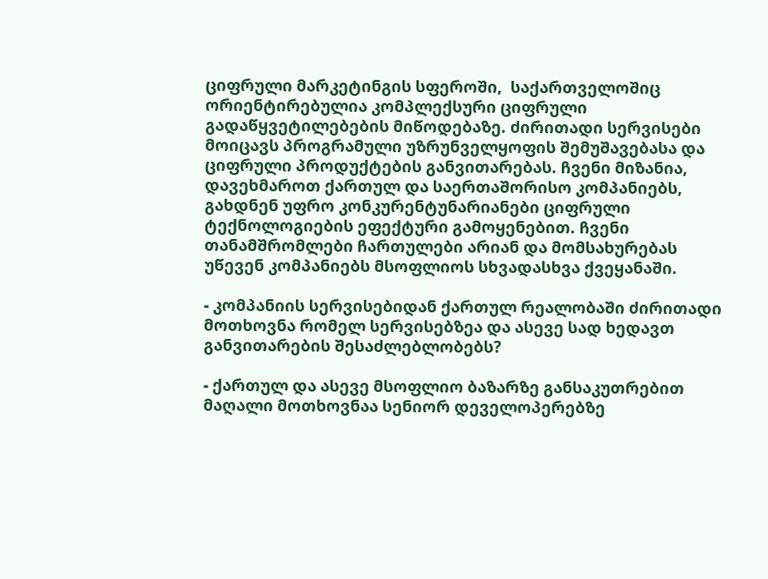ციფრული მარკეტინგის სფეროში,  საქართველოშიც ორიენტირებულია კომპლექსური ციფრული გადაწყვეტილებების მიწოდებაზე. ძირითადი სერვისები მოიცავს პროგრამული უზრუნველყოფის შემუშავებასა და ციფრული პროდუქტების განვითარებას. ჩვენი მიზანია, დავეხმაროთ ქართულ და საერთაშორისო კომპანიებს, გახდნენ უფრო კონკურენტუნარიანები ციფრული ტექნოლოგიების ეფექტური გამოყენებით. ჩვენი თანამშრომლები ჩართულები არიან და მომსახურებას უწევენ კომპანიებს მსოფლიოს სხვადასხვა ქვეყანაში.

- კომპანიის სერვისებიდან ქართულ რეალობაში ძირითადი მოთხოვნა რომელ სერვისებზეა და ასევე სად ხედავთ განვითარების შესაძლებლობებს?

- ქართულ და ასევე მსოფლიო ბაზარზე განსაკუთრებით მაღალი მოთხოვნაა სენიორ დეველოპერებზე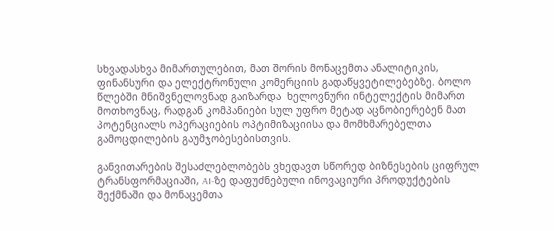სხვადასხვა მიმართულებით, მათ შორის მონაცემთა ანალიტიკის, ფინანსური და ელექტრონული კომერციის გადაწყვეტილებებზე. ბოლო წლებში მნიშვნელოვნად გაიზარდა  ხელოვნური ინტელექტის მიმართ მოთხოვნაც, რადგან კომპანიები სულ უფრო მეტად აცნობიერებენ მათ პოტენციალს ოპერაციების ოპტიმიზაციისა და მომხმარებელთა გამოცდილების გაუმჯობესებისთვის.

განვითარების შესაძლებლობებს ვხედავთ სწორედ ბიზნესების ციფრულ ტრანსფორმაციაში, AI-ზე დაფუძნებული ინოვაციური პროდუქტების შექმნაში და მონაცემთა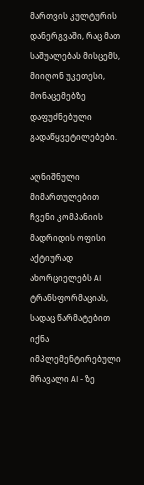მართვის კულტურის დანერგვაში, რაც მათ საშუალებას მისცემს, მიიღონ უკეთესი, მონაცემებზე დაფუძნებული გადაწყვეტილებები.

აღნიშნული მიმართულებით ჩვენი კომპანიის მადრიდის ოფისი აქტიურად ახორციელებს AI ტრანსფორმაციას, სადაც წარმატებით იქნა იმპლემენტირებული მრავალი AI - ზე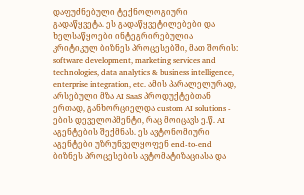დაფუძნებული ტექნოლოგიური გადაწყვეტა. ეს გადაწყვეტილებები და ხელსაწყოები ინტეგრირებულია კრიტიკულ ბიზნეს პროცესებში, მათ შორის: software development, marketing services and technologies, data analytics & business intelligence, enterprise integration, etc. ამის პარალელურად, არსებული მზა AI SaaS პროდუქტებთან ერთად, განხორციელდა custom AI solutions - ების დეველოპმენტი, რაც მოიცავს ე.წ. AI აგენტების შექმნას. ეს ავტონომიური აგენტები უზრუნველყოფენ end-to-end ბიზნეს პროცესების ავტომატიზაციასა და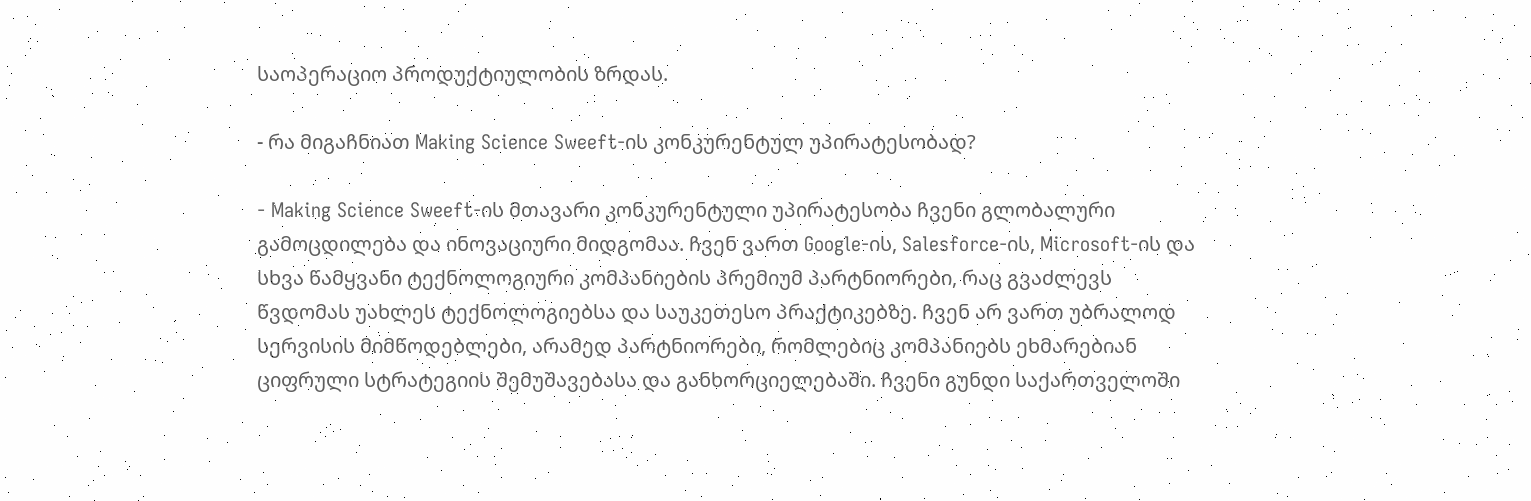საოპერაციო პროდუქტიულობის ზრდას.

- რა მიგაჩნიათ Making Science Sweeft-ის კონკურენტულ უპირატესობად?

- Making Science Sweeft-ის მთავარი კონკურენტული უპირატესობა ჩვენი გლობალური გამოცდილება და ინოვაციური მიდგომაა. ჩვენ ვართ Google-ის, Salesforce-ის, Microsoft-ის და სხვა წამყვანი ტექნოლოგიური კომპანიების პრემიუმ პარტნიორები, რაც გვაძლევს წვდომას უახლეს ტექნოლოგიებსა და საუკეთესო პრაქტიკებზე. ჩვენ არ ვართ უბრალოდ სერვისის მიმწოდებლები, არამედ პარტნიორები, რომლებიც კომპანიებს ეხმარებიან ციფრული სტრატეგიის შემუშავებასა და განხორციელებაში. ჩვენი გუნდი საქართველოში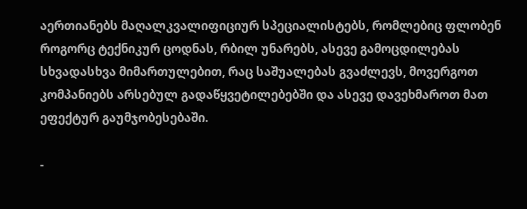აერთიანებს მაღალკვალიფიციურ სპეციალისტებს, რომლებიც ფლობენ როგორც ტექნიკურ ცოდნას, რბილ უნარებს, ასევე გამოცდილებას სხვადასხვა მიმართულებით, რაც საშუალებას გვაძლევს, მოვერგოთ კომპანიებს არსებულ გადაწყვეტილებებში და ასევე დავეხმაროთ მათ ეფექტურ გაუმჯობესებაში.

-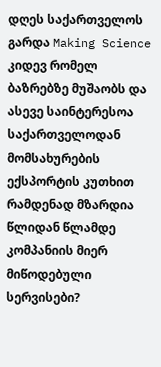დღეს საქართველოს გარდა Making Science კიდევ რომელ ბაზრებზე მუშაობს და ასევე საინტერესოა საქართველოდან მომსახურების ექსპორტის კუთხით რამდენად მზარდია წლიდან წლამდე კომპანიის მიერ მიწოდებული სერვისები?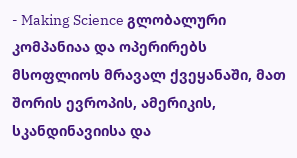- Making Science გლობალური კომპანიაა და ოპერირებს მსოფლიოს მრავალ ქვეყანაში, მათ შორის ევროპის, ამერიკის, სკანდინავიისა და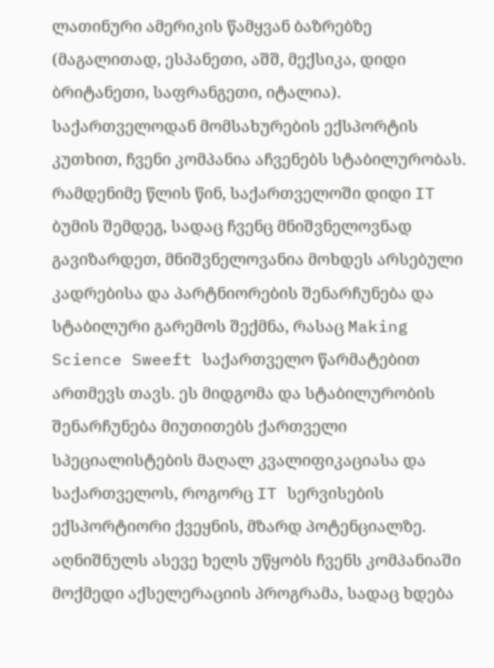ლათინური ამერიკის წამყვან ბაზრებზე (მაგალითად, ესპანეთი, აშშ, მექსიკა, დიდი ბრიტანეთი, საფრანგეთი, იტალია). საქართველოდან მომსახურების ექსპორტის კუთხით, ჩვენი კომპანია აჩვენებს სტაბილურობას. რამდენიმე წლის წინ, საქართველოში დიდი IT ბუმის შემდეგ, სადაც ჩვენც მნიშვნელოვნად გავიზარდეთ, მნიშვნელოვანია მოხდეს არსებული კადრებისა და პარტნიორების შენარჩუნება და სტაბილური გარემოს შექმნა, რასაც Making Science Sweeft საქართველო წარმატებით ართმევს თავს. ეს მიდგომა და სტაბილურობის შენარჩუნება მიუთითებს ქართველი სპეციალისტების მაღალ კვალიფიკაციასა და საქართველოს, როგორც IT სერვისების ექსპორტიორი ქვეყნის, მზარდ პოტენციალზე. აღნიშნულს ასევე ხელს უწყობს ჩვენს კომპანიაში მოქმედი აქსელერაციის პროგრამა, სადაც ხდება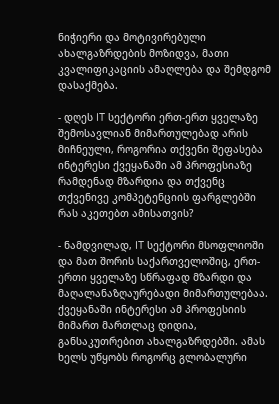ნიჭიერი და მოტივირებული ახალგაზრდების მოზიდვა, მათი კვალიფიკაციის ამაღლება და შემდგომ დასაქმება.

- დღეს IT სექტორი ერთ-ერთ ყველაზე შემოსავლიან მიმართულებად არის მიჩნეული, როგორია თქვენი შეფასება ინტერესი ქვეყანაში ამ პროფესიაზე რამდენად მზარდია და თქვენც თქვენივე კომპეტენციის ფარგლებში რას აკეთებთ ამისათვის?

- ნამდვილად, IT სექტორი მსოფლიოში და მათ შორის საქართველოშიც, ერთ-ერთი ყველაზე სწრაფად მზარდი და მაღალანაზღაურებადი მიმართულებაა. ქვეყანაში ინტერესი ამ პროფესიის მიმართ მართლაც დიდია, განსაკუთრებით ახალგაზრდებში. ამას ხელს უწყობს როგორც გლობალური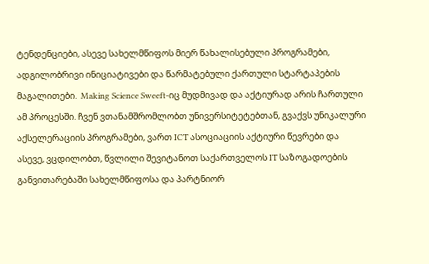ტენდენციები, ასევე სახელმწიფოს მიერ წახალისებული პროგრამები, ადგილობრივი ინიციატივები და წარმატებული ქართული სტარტაპების მაგალითები.  Making Science Sweeft-იც მუდმივად და აქტიურად არის ჩართული ამ პროცესში. ჩვენ ვთანამშრომლობთ უნივერსიტეტებთან, გვაქვს უნიკალური აქსელერაციის პროგრამები, ვართ ICT ასოციაციის აქტიური წევრები და ასევე, ვცდილობთ, წვლილი შევიტანოთ საქართველოს IT საზოგადოების განვითარებაში სახელმწიფოსა და პარტნიორ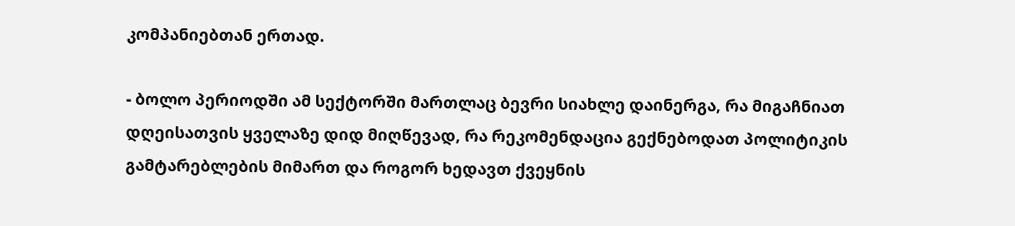კომპანიებთან ერთად.

- ბოლო პერიოდში ამ სექტორში მართლაც ბევრი სიახლე დაინერგა, რა მიგაჩნიათ დღეისათვის ყველაზე დიდ მიღწევად, რა რეკომენდაცია გექნებოდათ პოლიტიკის გამტარებლების მიმართ და როგორ ხედავთ ქვეყნის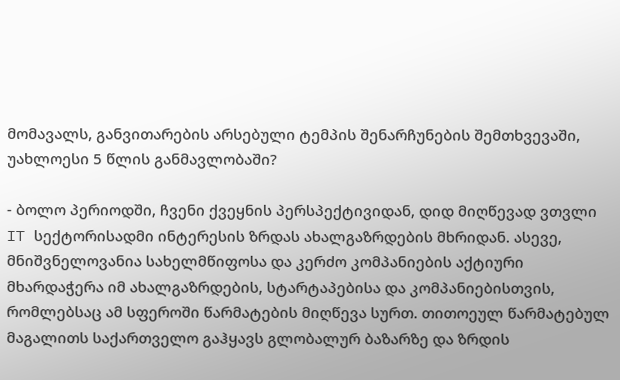მომავალს, განვითარების არსებული ტემპის შენარჩუნების შემთხვევაში, უახლოესი 5 წლის განმავლობაში?

- ბოლო პერიოდში, ჩვენი ქვეყნის პერსპექტივიდან, დიდ მიღწევად ვთვლი IT სექტორისადმი ინტერესის ზრდას ახალგაზრდების მხრიდან. ასევე, მნიშვნელოვანია სახელმწიფოსა და კერძო კომპანიების აქტიური მხარდაჭერა იმ ახალგაზრდების, სტარტაპებისა და კომპანიებისთვის, რომლებსაც ამ სფეროში წარმატების მიღწევა სურთ. თითოეულ წარმატებულ მაგალითს საქართველო გაჰყავს გლობალურ ბაზარზე და ზრდის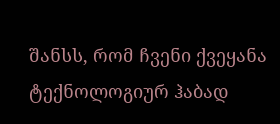შანსს, რომ ჩვენი ქვეყანა ტექნოლოგიურ ჰაბად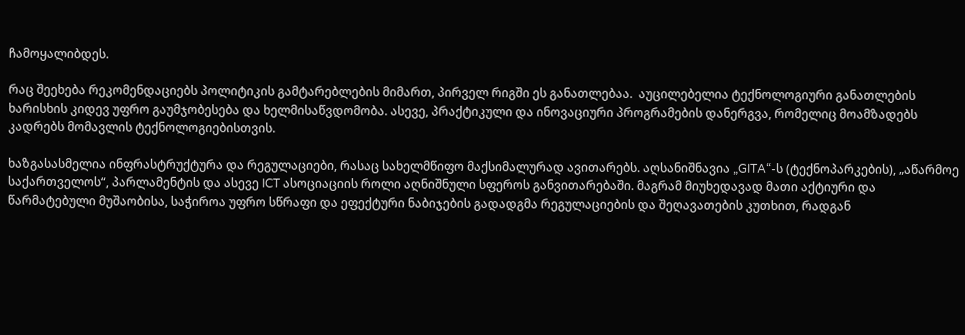ჩამოყალიბდეს.

რაც შეეხება რეკომენდაციებს პოლიტიკის გამტარებლების მიმართ, პირველ რიგში ეს განათლებაა.  აუცილებელია ტექნოლოგიური განათლების ხარისხის კიდევ უფრო გაუმჯობესება და ხელმისაწვდომობა. ასევე, პრაქტიკული და ინოვაციური პროგრამების დანერგვა, რომელიც მოამზადებს კადრებს მომავლის ტექნოლოგიებისთვის.

ხაზგასასმელია ინფრასტრუქტურა და რეგულაციები, რასაც სახელმწიფო მაქსიმალურად ავითარებს. აღსანიშნავია „GITA“-ს (ტექნოპარკების), „აწარმოე საქართველოს“, პარლამენტის და ასევე ICT ასოციაციის როლი აღნიშნული სფეროს განვითარებაში. მაგრამ მიუხედავად მათი აქტიური და წარმატებული მუშაობისა, საჭიროა უფრო სწრაფი და ეფექტური ნაბიჯების გადადგმა რეგულაციების და შეღავათების კუთხით, რადგან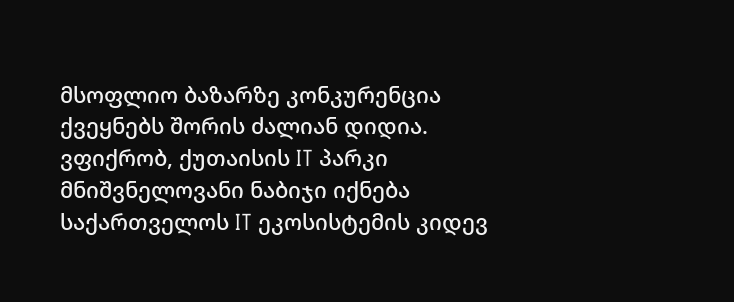მსოფლიო ბაზარზე კონკურენცია ქვეყნებს შორის ძალიან დიდია. ვფიქრობ, ქუთაისის IT პარკი მნიშვნელოვანი ნაბიჯი იქნება საქართველოს IT ეკოსისტემის კიდევ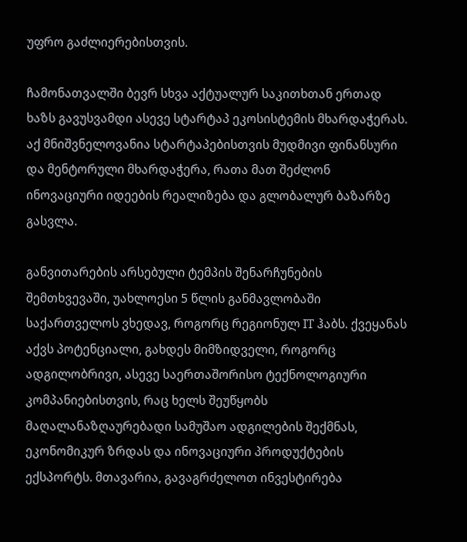უფრო გაძლიერებისთვის.

ჩამონათვალში ბევრ სხვა აქტუალურ საკითხთან ერთად ხაზს გავუსვამდი ასევე სტარტაპ ეკოსისტემის მხარდაჭერას. აქ მნიშვნელოვანია სტარტაპებისთვის მუდმივი ფინანსური და მენტორული მხარდაჭერა, რათა მათ შეძლონ ინოვაციური იდეების რეალიზება და გლობალურ ბაზარზე გასვლა.

განვითარების არსებული ტემპის შენარჩუნების შემთხვევაში, უახლოესი 5 წლის განმავლობაში საქართველოს ვხედავ, როგორც რეგიონულ IT ჰაბს. ქვეყანას აქვს პოტენციალი, გახდეს მიმზიდველი, როგორც ადგილობრივი, ასევე საერთაშორისო ტექნოლოგიური კომპანიებისთვის, რაც ხელს შეუწყობს მაღალანაზღაურებადი სამუშაო ადგილების შექმნას, ეკონომიკურ ზრდას და ინოვაციური პროდუქტების ექსპორტს. მთავარია, გავაგრძელოთ ინვესტირება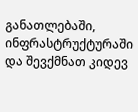განათლებაში, ინფრასტრუქტურაში და შევქმნათ კიდევ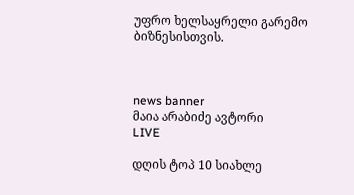უფრო ხელსაყრელი გარემო ბიზნესისთვის.



news banner
მაია არაბიძე ავტორი
LIVE

დღის ტოპ 10 სიახლე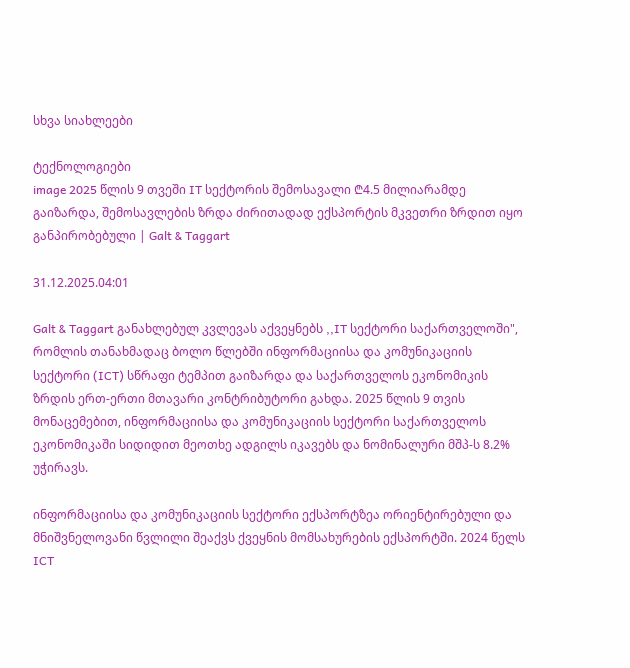სხვა სიახლეები

ტექნოლოგიები
image 2025 წლის 9 თვეში IT სექტორის შემოსავალი ₾4.5 მილიარამდე გაიზარდა, შემოსავლების ზრდა ძირითადად ექსპორტის მკვეთრი ზრდით იყო განპირობებული | Galt & Taggart

31.12.2025.04:01

Galt & Taggart განახლებულ კვლევას აქვეყნებს ,,IT სექტორი საქართველოში", რომლის თანახმადაც ბოლო წლებში ინფორმაციისა და კომუნიკაციის სექტორი (ICT) სწრაფი ტემპით გაიზარდა და საქართველოს ეკონომიკის ზრდის ერთ-ერთი მთავარი კონტრიბუტორი გახდა. 2025 წლის 9 თვის მონაცემებით, ინფორმაციისა და კომუნიკაციის სექტორი საქართველოს ეკონომიკაში სიდიდით მეოთხე ადგილს იკავებს და ნომინალური მშპ-ს 8.2% უჭირავს.

ინფორმაციისა და კომუნიკაციის სექტორი ექსპორტზეა ორიენტირებული და მნიშვნელოვანი წვლილი შეაქვს ქვეყნის მომსახურების ექსპორტში. 2024 წელს ICT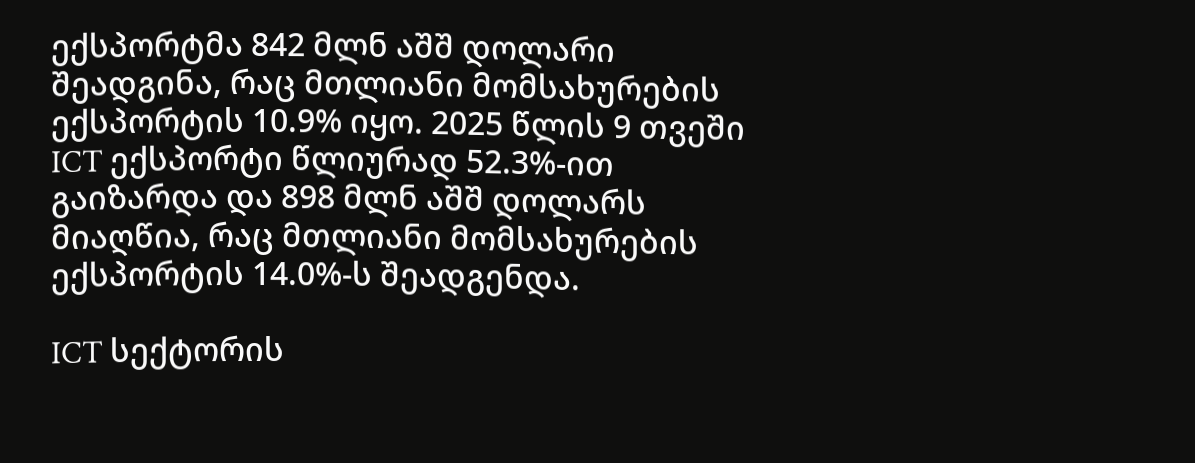ექსპორტმა 842 მლნ აშშ დოლარი შეადგინა, რაც მთლიანი მომსახურების ექსპორტის 10.9% იყო. 2025 წლის 9 თვეში ICT ექსპორტი წლიურად 52.3%-ით გაიზარდა და 898 მლნ აშშ დოლარს მიაღწია, რაც მთლიანი მომსახურების ექსპორტის 14.0%-ს შეადგენდა.

ICT სექტორის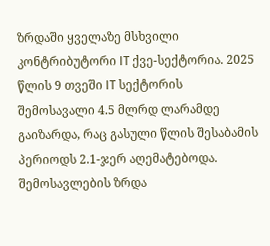ზრდაში ყველაზე მსხვილი კონტრიბუტორი IT ქვე-სექტორია. 2025 წლის 9 თვეში IT სექტორის შემოსავალი 4.5 მლრდ ლარამდე გაიზარდა, რაც გასული წლის შესაბამის პერიოდს 2.1-ჯერ აღემატებოდა. შემოსავლების ზრდა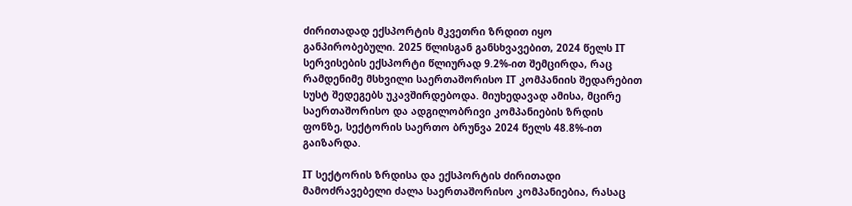ძირითადად ექსპორტის მკვეთრი ზრდით იყო განპირობებული. 2025 წლისგან განსხვავებით, 2024 წელს IT სერვისების ექსპორტი წლიურად 9.2%-ით შემცირდა, რაც რამდენიმე მსხვილი საერთაშორისო IT კომპანიის შედარებით სუსტ შედეგებს უკავშირდებოდა. მიუხედავად ამისა, მცირე საერთაშორისო და ადგილობრივი კომპანიების ზრდის ფონზე, სექტორის საერთო ბრუნვა 2024 წელს 48.8%-ით გაიზარდა.

IT სექტორის ზრდისა და ექსპორტის ძირითადი მამოძრავებელი ძალა საერთაშორისო კომპანიებია, რასაც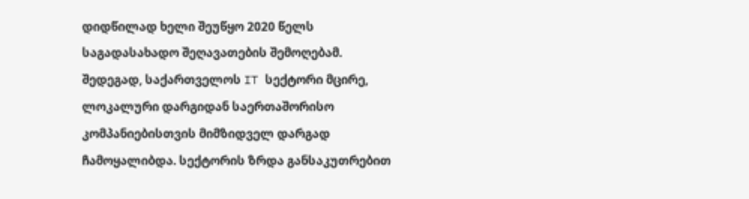დიდწილად ხელი შეუწყო 2020 წელს საგადასახადო შეღავათების შემოღებამ. შედეგად, საქართველოს IT სექტორი მცირე, ლოკალური დარგიდან საერთაშორისო კომპანიებისთვის მიმზიდველ დარგად ჩამოყალიბდა. სექტორის ზრდა განსაკუთრებით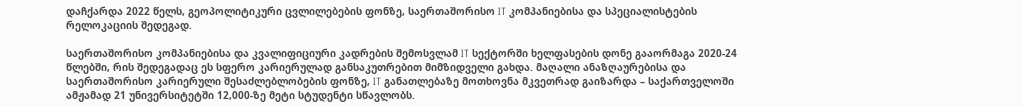დაჩქარდა 2022 წელს, გეოპოლიტიკური ცვლილებების ფონზე, საერთაშორისო IT კომპანიებისა და სპეციალისტების რელოკაციის შედეგად.

საერთაშორისო კომპანიებისა და კვალიფიციური კადრების შემოსვლამ IT სექტორში ხელფასების დონე გააორმაგა 2020-24 წლებში, რის შედეგადაც ეს სფერო კარიერულად განსაკუთრებით მიმზიდველი გახდა. მაღალი ანაზღაურებისა და საერთაშორისო კარიერული შესაძლებლობების ფონზე, IT განათლებაზე მოთხოვნა მკვეთრად გაიზარდა – საქართველოში ამჟამად 21 უნივერსიტეტში 12,000-ზე მეტი სტუდენტი სწავლობს.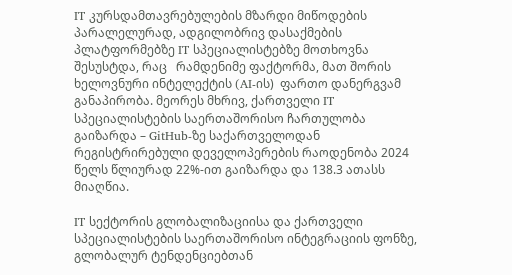IT კურსდამთავრებულების მზარდი მიწოდების პარალელურად, ადგილობრივ დასაქმების პლატფორმებზე IT სპეციალისტებზე მოთხოვნა შესუსტდა, რაც   რამდენიმე ფაქტორმა, მათ შორის ხელოვნური ინტელექტის (AI-ის)  ფართო დანერგვამ განაპირობა. მეორეს მხრივ, ქართველი IT სპეციალისტების საერთაშორისო ჩართულობა გაიზარდა – GitHub-ზე საქართველოდან რეგისტრირებული დეველოპერების რაოდენობა 2024 წელს წლიურად 22%-ით გაიზარდა და 138.3 ათასს მიაღწია.

IT სექტორის გლობალიზაციისა და ქართველი სპეციალისტების საერთაშორისო ინტეგრაციის ფონზე, გლობალურ ტენდენციებთან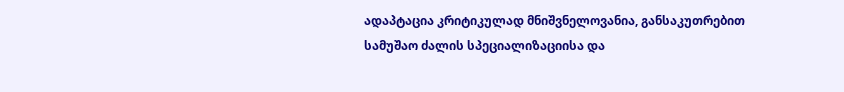ადაპტაცია კრიტიკულად მნიშვნელოვანია, განსაკუთრებით სამუშაო ძალის სპეციალიზაციისა და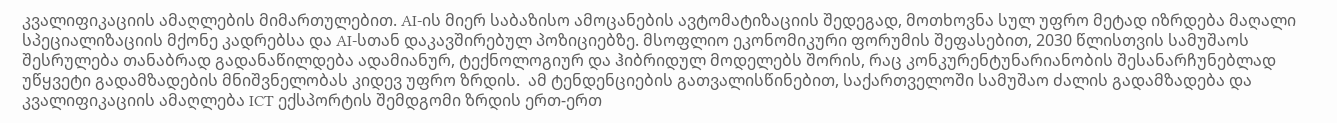კვალიფიკაციის ამაღლების მიმართულებით. AI-ის მიერ საბაზისო ამოცანების ავტომატიზაციის შედეგად, მოთხოვნა სულ უფრო მეტად იზრდება მაღალი სპეციალიზაციის მქონე კადრებსა და AI-სთან დაკავშირებულ პოზიციებზე. მსოფლიო ეკონომიკური ფორუმის შეფასებით, 2030 წლისთვის სამუშაოს შესრულება თანაბრად გადანაწილდება ადამიანურ, ტექნოლოგიურ და ჰიბრიდულ მოდელებს შორის, რაც კონკურენტუნარიანობის შესანარჩუნებლად უწყვეტი გადამზადების მნიშვნელობას კიდევ უფრო ზრდის.  ამ ტენდენციების გათვალისწინებით, საქართველოში სამუშაო ძალის გადამზადება და კვალიფიკაციის ამაღლება ICT ექსპორტის შემდგომი ზრდის ერთ-ერთ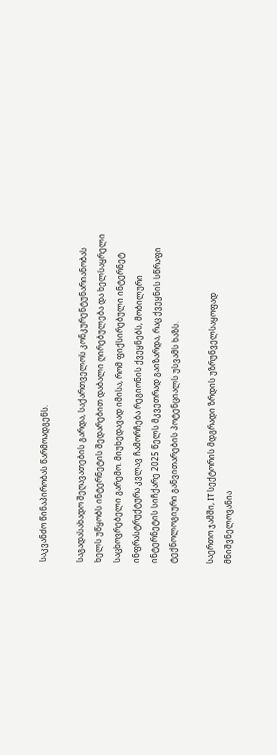საკვანძო წინაპირობას წარმოადგენს.

საგადასახადო შეღავათების გარდა, საქართველოს კონკურენტუნარიანობას ხელს უწყობს ინტერნეტის შედარებით დაბალი ღირებულება და ხელსაყრელი საცხოვრებელი გარემო. მიუხედავად იმისა, რომ ფიქსირებული ინტერნეტ ინფრასტრუქტურა კვლავ ჩამორჩება რეგიონის ქვეყნებს, მობილური ინტერნეტის სიჩქარე 2025 წელს მკვეთრად გაიზარდა, რაც ქვეყნის სწრაფი ტექნოლოგიური განვითარების პოტენციალს უსვამს ხაზს.

საერთო ჯამში, IT სექტორის მდგრადი ზრდის უზრუნველსაყოფად მნიშვნელოვანია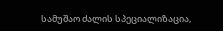სამუშაო ძალის სპეციალიზაცია,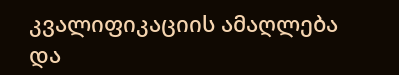კვალიფიკაციის ამაღლება და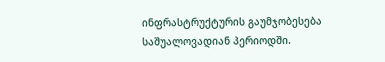ინფრასტრუქტურის გაუმჯობესება საშუალოვადიან პერიოდში.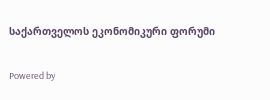საქართველოს ეკონომიკური ფორუმი

Powered by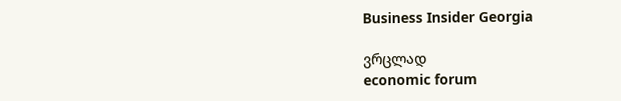Business Insider Georgia

ვრცლად
economic forum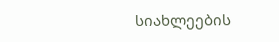სიახლეების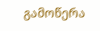გამოწერა